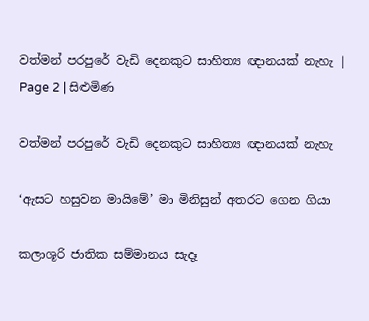වත්මන් පරපුරේ වැඩි දෙනකුට සාහිත්‍ය ඥානයක් නැහැ | Page 2 | සිළුමිණ

වත්මන් පරපුරේ වැඩි දෙනකුට සාහිත්‍ය ඥානයක් නැහැ

‘ඇසට හසුවන මායිමේ’ මා මිනිසුන් අතරට ගෙන ගියා

කලාශූරි ජාතික සම්මානය සැදෑ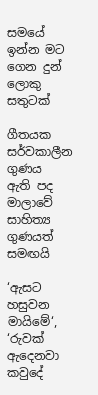සමයේ ඉන්න මට ගෙන දුන් ලොකු සතුටක්

ගීතයක සර්වකාලීන ගුණය  ඇති පද මාලාවේ සාහිත්‍ය ගුණයත් සමඟයි

‘ඇසට හසුවන මායිමේ‘, ‘රුවක් ඇදෙනවා කවුදේ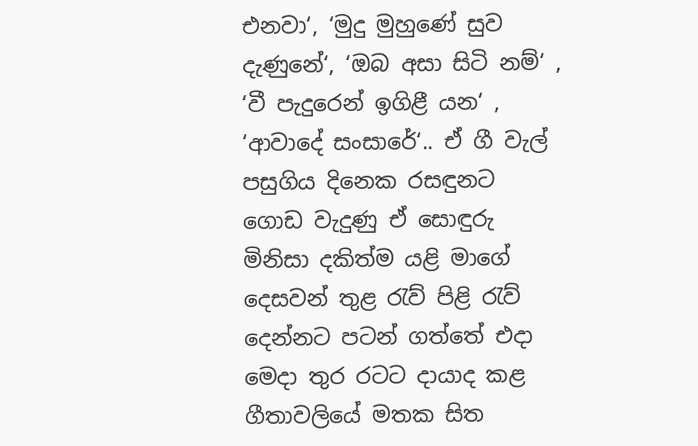එනවා‘, ‘මුදු මුහුණේ සුව දැණුනේ‘, ‘ඔබ අසා සිටි නම්‘ , ‘වී පැදුරෙන් ඉගිළී යන‘ , ‘ආවාදේ සංසාරේ‘.. ඒ ගී වැල් පසුගිය දිනෙක රසඳුනට ගොඩ වැදුණු ඒ සොඳුරු මිනිසා දකිත්ම යළි මාගේ දෙසවන් තුළ රැව් පිළි රැව් දෙන්නට පටන් ගත්තේ එදා මෙදා තුර රටට දායාද කළ ගීතාවලියේ මතක සිත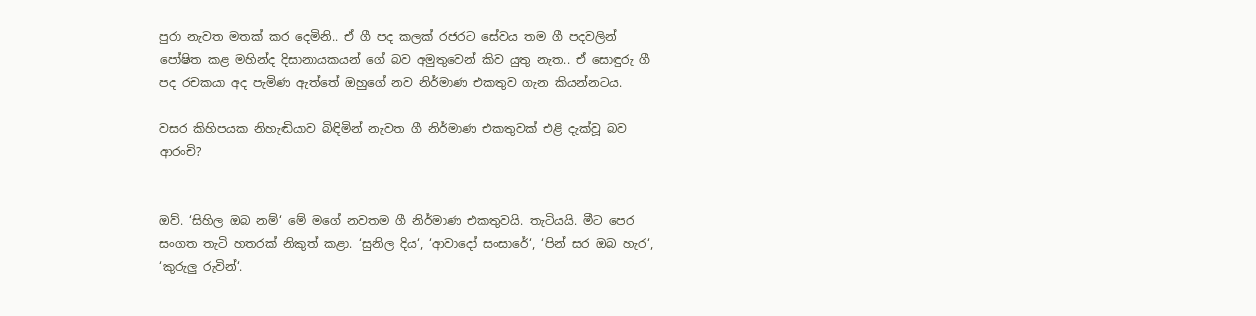පුරා නැවත මතක් කර දෙමිනි.. ඒ ගී පද කලක් රජරට සේවය තම ගී පදවලින් පෝෂිත කළ මහින්ද දිසානායකයන් ගේ බව අමුතුවෙන් කිව යුතු නැත.. ඒ සොඳුරු ගී පද රචකයා අද පැමිණ ඇත්තේ ඔහුගේ නව නිර්මාණ එකතුව ගැන කියන්නටය.

වසර කිහිපයක නිහැඬියාව බිඳිමින් නැවත ගී නිර්මාණ එකතුවක් එළි දැක්වූ බව ආරංචි?


ඔව්. ‘සිහිල ඔබ නම්‘ මේ මගේ නවතම ගී නිර්මාණ එකතුවයි. තැටියයි. මීට පෙර සංගත තැටි හතරක් නිකුත් කළා. ‘සුනිල දිය‘, ‘ආවාදෝ සංසාරේ‘, ‘පින් සර ඔබ හැර‘, ‘කුරුලු රුවින්‘.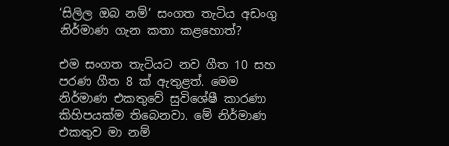‘සිලිල ඔබ නම්‘ සංගත තැටිය අඩංගු නිර්මාණ ගැන කතා කළහොත්?

එම සංගත තැටියට නව ගීත 10 සහ පරණ ගීත 8 ක් ඇතුළත්. මෙම නිර්මාණ එකතුවේ සුවිශේෂී කාරණා කිහිපයක්ම තිබෙනවා. මේ නිර්මාණ එකතුව මා නම්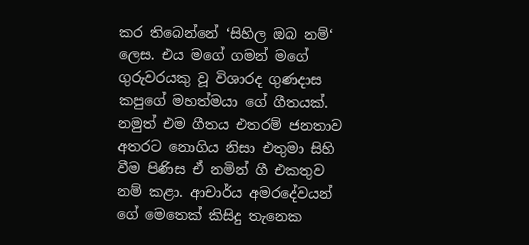කර තිබෙන්නේ ‘සිහිල ඔබ නම්‘ ලෙස. එය මගේ ගමන් මගේ ගුරුවරයකු වූ විශාරද ගුණදාස කපුගේ මහත්මයා ගේ ගීතයක්. නමුත් එම ගීතය එතරම් ජනතාව අතරට නොගිය නිසා එතුමා සිහි වීම පිණිස ඒ නමින් ගී එකතුව නම් කළා. ආචාර්ය අමරදේවයන් ගේ මෙතෙක් කිසිදු තැනෙක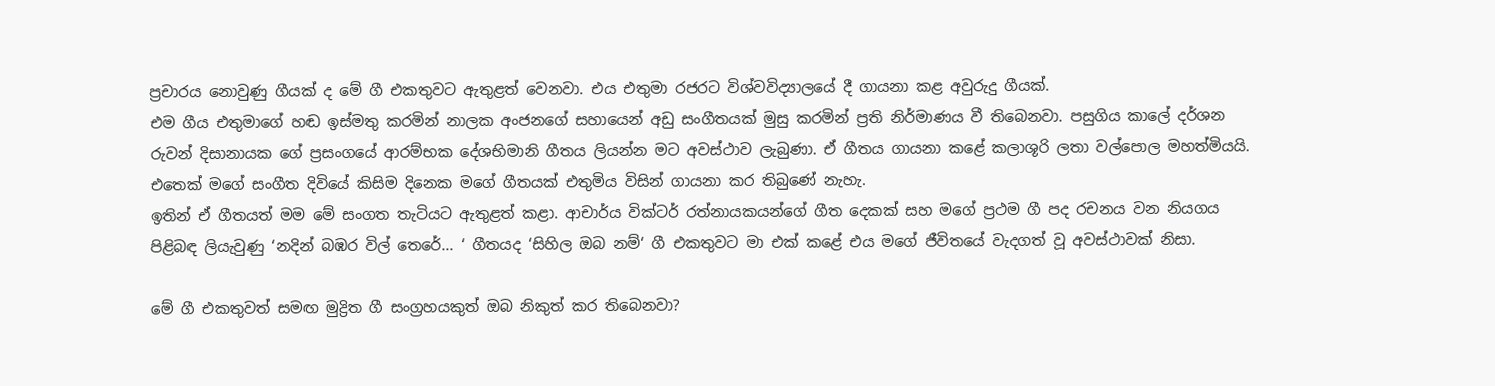ප්‍රචාරය නොවුණු ගීයක් ද මේ ගී එකතුවට ඇතුළත් වෙනවා. එය එතුමා රජරට විශ්වවිද්‍යාලයේ දී ගායනා කළ අවුරුදු ගීයක්.
එම ගීය එතුමාගේ හඬ ඉස්මතු කරමින් නාලක අංජනගේ සහායෙන් අඩු සංගීතයක් මුසු කරමින් ප්‍රති නිර්මාණය වී තිබෙනවා. පසුගිය කාලේ දර්ශන රුවන් දිසානායක ගේ ප්‍රසංගයේ ආරම්භක දේශභිමානි ගීතය ලියන්න මට අවස්ථාව ලැබුණා. ඒ ගීතය ගායනා කළේ කලාශූරි ලතා වල්පොල මහත්මියයි. එතෙක් මගේ සංගීත දිවියේ කිසිම දිනෙක මගේ ගීතයක් එතුමිය විසින් ගායනා කර තිබුණේ නැහැ.
ඉතින් ඒ ගීතයත් මම මේ සංගත තැටියට ඇතුළත් කළා. ආචාර්ය වික්ටර් රත්නායකයන්ගේ ගීත දෙකක් සහ මගේ ප්‍රථම ගී පද රචනය වන නියගය පිළිබඳ ලියැවුණු ‘නදින් බඹර විල් තෙරේ... ‘ ගීතයද ‘සිහිල ඔබ නම්‘ ගී එකතුවට මා එක් කළේ එය මගේ ජීවිතයේ වැදගත් වූ අවස්ථාවක් නිසා.

මේ ගී එකතුවත් සමඟ මුද්‍රිත ගී සංග්‍රහයකුත් ඔබ නිකුත් කර තිබෙනවා?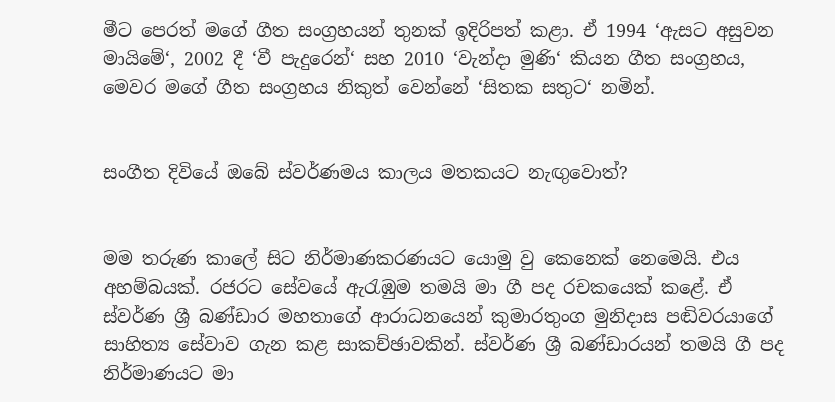මීට පෙරත් මගේ ගීත සංග්‍රහයන් තුනක් ඉදිරිපත් කළා. ඒ 1994 ‘ඇසට අසුවන මායිමේ‘, 2002 දී ‘වී පැදුරෙන්‘ සහ 2010 ‘වැන්දා මුණි‘ කියන ගීත සංග්‍රහය, මෙවර මගේ ගීත සංග්‍රහය නිකුත් වෙන්නේ ‘සිතක සතුට‘ නමින්.


සංගීත දිවියේ ඔබේ ස්වර්ණමය කාලය මතකයට නැඟුවොත්?


මම තරුණ කාලේ සිට නිර්මාණකරණයට යොමු වු කෙනෙක් නෙමෙයි. එය අහම්බයක්. රජරට සේවයේ ඇරැඹුම තමයි මා ගී පද රචකයෙක් කළේ. ඒ ස්වර්ණ ශ්‍රී බණ්ඩාර මහතාගේ ආරාධනයෙන් කුමාරතුංග මුනිදාස පඬිවරයාගේ සාහිත්‍ය සේවාව ගැන කළ සාකච්ඡාවකින්. ස්වර්ණ ශ්‍රී බණ්ඩාරයන් තමයි ගී පද නිර්මාණයට මා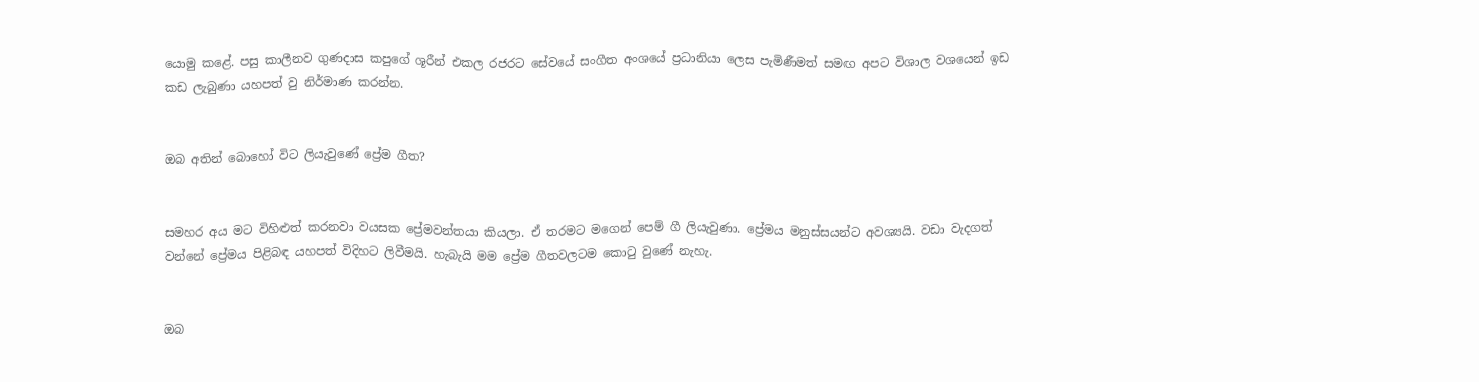යොමු කළේ. පසු කාලීනව ගුණදාස කපුගේ ශූරීන් එකල රජරට සේවයේ සංගීත අංශයේ ප්‍රධානියා ලෙස පැමිණීමත් සමඟ අපට විශාල වශයෙන් ඉඩ කඩ ලැබුණා යහපත් වු නිර්මාණ කරන්න.


ඔබ අතින් බොහෝ විට ලියැවුණේ ප්‍රේම ගීත?


සමහර අය මට විහිළුත් කරනවා වයසක ප්‍රේමවන්තයා කියලා. ඒ තරමට මගෙන් පෙම් ගී ලියැවුණා. ප්‍රේමය මනුස්සයන්ට අවශ්‍යයි. වඩා වැදගත් වන්නේ ප්‍රේමය පිළිබඳ යහපත් විදිහට ලිවීමයි. හැබැයි මම ප්‍රේම ගීතවලටම කොටු වුණේ නැහැ.


ඔබ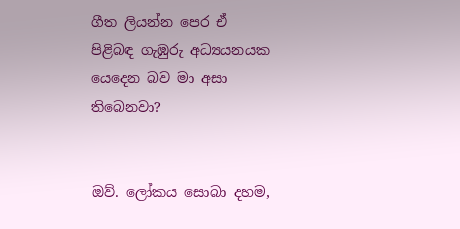ගීත ලියන්න පෙර ඒ පිළිබඳ ගැඹුරු අධ්‍යයනයක යෙදෙන බව මා අසා තිබෙනවා?


ඔව්. ලෝකය සොබා දහම,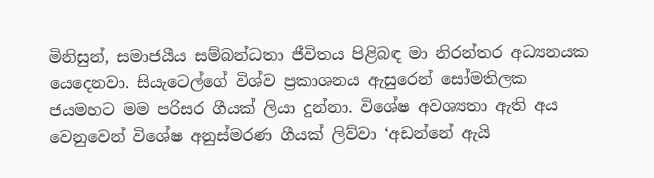මිනිසුන්, සමාජයීය සම්බන්ධතා ජීවිතය පිළිබඳ මා නිරන්තර අධ්‍යනයක යෙදෙනවා. සියැටෙල්ගේ විශ්ව ප්‍රකාශනය ඇසුරෙන් සෝමතිලක ජයමහට මම පරිසර ගීයක් ලියා දුන්නා. විශේෂ අවශ්‍යතා ඇති අය වෙනුවෙන් විශේෂ අනුස්මරණ ගීයක් ලිව්වා ‘අඩන්නේ ඇයි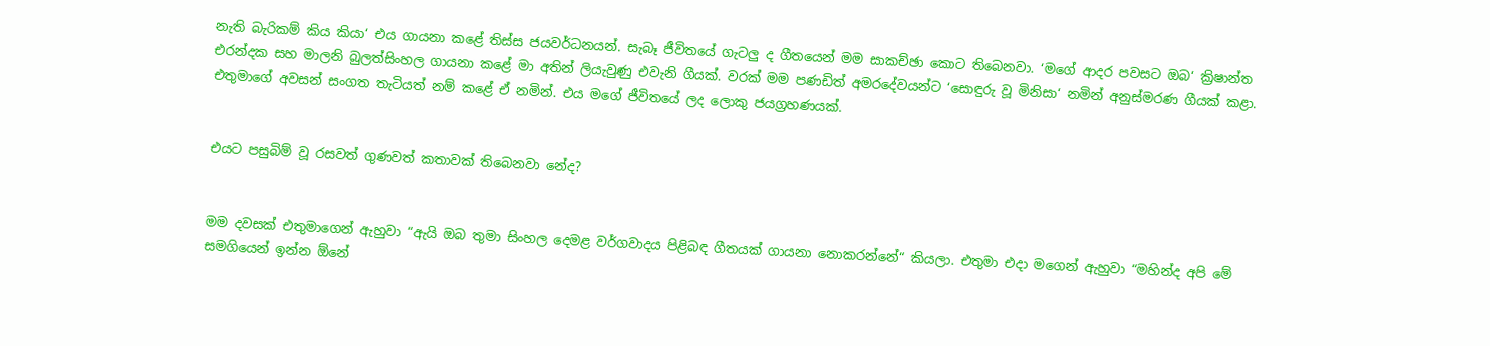නැති බැරිකම් කිය කියා‘ එය ගායනා කළේ තිස්ස ජයවර්ධනයන්. සැබෑ ජීවිතයේ ගැටලු ද ගීතයෙන් මම සාකච්ඡා කොට තිබෙනවා. ‘මගේ ආදර පවසට ඔබ‘ ක්‍රිෂාන්ත එරන්දක සහ මාලනි බුලත්සිංහල ගායනා කළේ මා අතින් ලියැවුණු එවැනි ගීයක්. වරක් මම පණඩිත් අමරදේවයන්ට ‘සොඳුරු වූ මිනිසා‘ නමින් අනුස්මරණ ගීයක් කළා. එතුමාගේ අවසන් සංගත තැටියත් නම් කළේ ඒ නමින්. එය මගේ ජීවිතයේ ලද ලොකු ජයග්‍රහණයක්.


එයට පසුබිම් වූ රසවත් ගුණවත් කතාවක් තිබෙනවා නේද?


මම දවසක් එතුමාගෙන් ඇහුවා “ඇයි ඔබ තුමා සිංහල දෙමළ වර්ගවාදය පිළිබඳ ගීතයක් ගායනා නොකරන්නේ“ කියලා. එතුමා එදා මගෙන් ඇහුවා “මහින්ද අපි මේ සමගියෙන් ඉන්න ඕනේ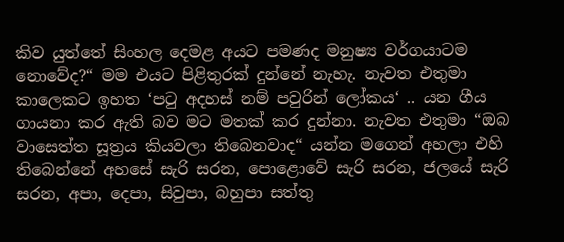කිව යුත්තේ සිංහල දෙමළ අයට පමණද මනුෂ්‍ය වර්ගයාටම නොවේද?“ මම එයට පිළිතුරක් දුන්නේ නැහැ. නැවත එතුමා කාලෙකට ඉහත ‘පටු අදහස් නම් පවුරින් ලෝකය‘ .. යන ගීය ගායනා කර ඇති බව මට මතක් කර දුන්නා. නැවත එතුමා “ඔබ වාසෙත්ත සූත්‍රය කියවලා තිබෙනවාද“ යන්න මගෙන් අහලා එහි තිබෙන්නේ අහසේ සැරි සරන, පොළොවේ සැරි සරන, ජලයේ සැරි සරන, අපා, දෙපා, සිවුපා, බහුපා සත්තු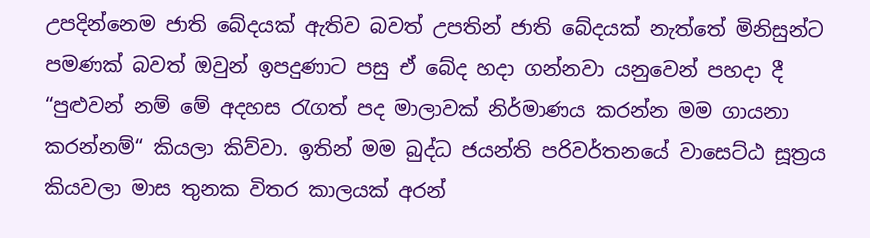උපදින්නෙම ජාති බේදයක් ඇතිව බවත් උපතින් ජාති බේදයක් නැත්තේ මිනිසුන්ට පමණක් බවත් ඔවුන් ඉපදුණාට පසු ඒ බේද හදා ගන්නවා යනුවෙන් පහදා දී “පුළුවන් නම් මේ අදහස රැගත් පද මාලාවක් නිර්මාණය කරන්න මම ගායනා කරන්නම්“ කියලා කිව්වා. ඉතින් මම බුද්ධ ජයන්ති පරිවර්තනයේ වාසෙට්ඨ සූත්‍රය කියවලා මාස තුනක විතර කාලයක් අරන්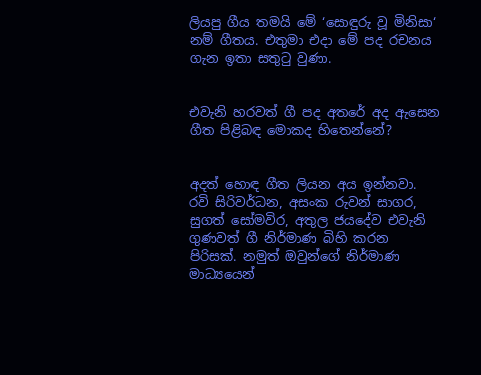ලියපු ගීය තමයි මේ ‘සොඳුරු වූ මිනිසා‘ නම් ගීතය. එතුමා එදා මේ පද රචනය ගැන ඉතා සතුටු වුණා.


එවැනි හරවත් ගී පද අතරේ අද ඇසෙන ගීත පිළිබඳ මොකද හිතෙන්නේ?


අදත් හොඳ ගීත ලියන අය ඉන්නවා. රවි සිරිවර්ධන, අසංක රුවන් සාගර, සුගත් සෝමවිර, අතුල ජයදේව එවැනි ගුණවත් ගී නිර්මාණ බිහි කරන පිරිසක්. නමුත් ඔවුන්ගේ නිර්මාණ මාධ්‍යයෙන්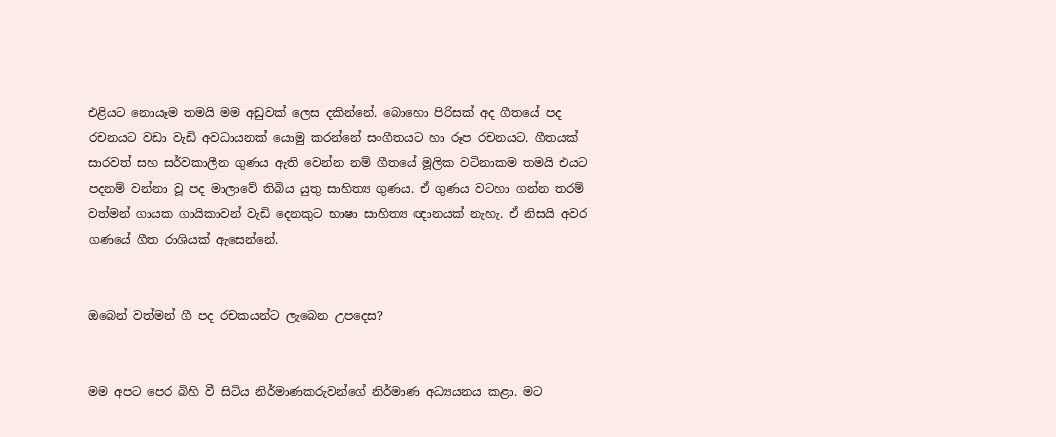එළියට නොයෑම තමයි මම අඩුවක් ලෙස දකින්නේ. බොහො පිරිසක් අද ගීතයේ පද රචනයට වඩා වැඩි අවධායනක් යොමු කරන්නේ සංගීතයට හා රූප රචනයට. ගීතයක් සාරවත් සහ සර්වකාලීන ගුණය ඇති වෙන්න නම් ගීතයේ මූලික වටිනාකම තමයි එයට පදනම් වන්නා වූ පද මාලාවේ තිබිය යුතු සාහිත්‍ය ගුණය. ඒ ගුණය වටහා ගන්න තරම් වත්මන් ගායක ගායිකාවන් වැඩි දෙනකුට භාෂා සාහිත්‍ය ඥානයක් නැහැ. ඒ නිසයි අවර ගණයේ ගීත රාශියක් ඇසෙන්නේ.


ඔබෙන් වත්මන් ගී පද රචකයන්ට ලැබෙන උපදෙස?


මම අපට පෙර බිහි වී සිටිය නිර්මාණකරුවන්ගේ නිර්මාණ අධ්‍යයනය කළා. මට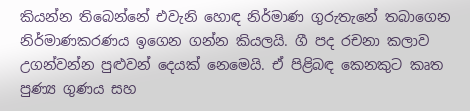කියන්න තිබෙන්නේ එවැනි හොඳ නිර්මාණ ගුරුතැනේ තබාගෙන නිර්මාණකරණය ඉගෙන ගන්න කියලයි. ගී පද රචනා කලාව උගන්වන්න පුළුවන් දෙයක් නෙමෙයි. ඒ පිළිබඳ කෙනකුට කෘත පුණ්‍ය ගුණය සහ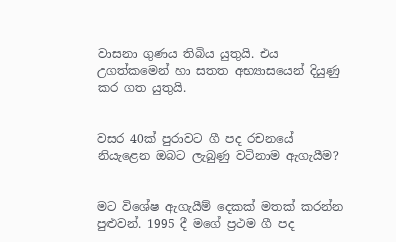වාසනා ගුණය තිබිය යුතුයි. එය උගත්කමෙන් හා සතත අභ්‍යාසයෙන් දියුණු කර ගත යුතුයි.


වසර 40ක් පුරාවට ගී පද රචනයේ නියැළෙන ඔබට ලැබුණු වටිනාම ඇගැයීම?


මට විශේෂ ඇගැයීම් දෙකක් මතක් කරන්න පුළුවන්. 1995 දී මගේ ප්‍රථම ගී පද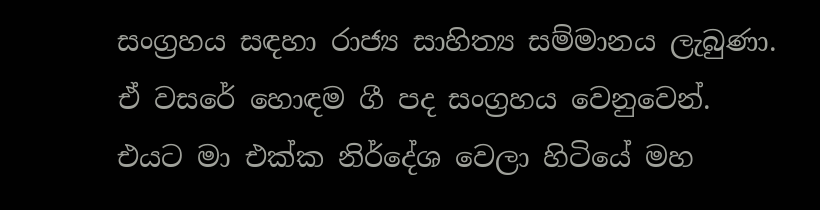සංග්‍රහය සඳහා රාජ්‍ය සාහිත්‍ය සම්මානය ලැබුණා. ඒ වසරේ හොඳම ගී පද සංග්‍රහය වෙනුවෙන්. එයට මා එක්ක නිර්දේශ වෙලා හිටියේ මහ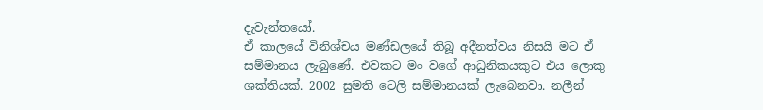දැවැන්තයෝ.
ඒ කාලයේ විනිශ්චය මණ්ඩලයේ තිබූ අදීනත්වය නිසයි මට ඒ සම්මානය ලැබුණේ. එවකට මං වගේ ආධුනිකයකුට එය ලොකු ශක්තියක්. 2002 සුමති ටෙලි සම්මානයක් ලැබෙනවා. නලීන්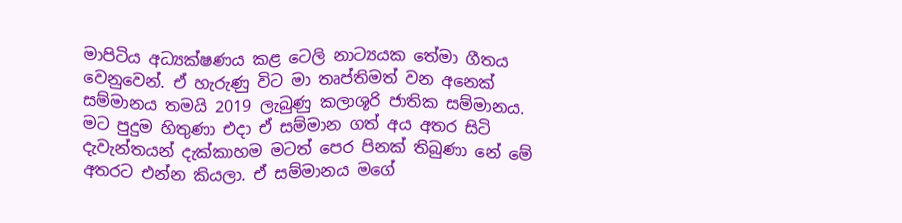මාපිටිය අධ්‍යක්ෂණය කළ ටෙලි නාට්‍යයක තේමා ගීතය වෙනුවෙන්. ඒ හැරුණු විට මා තෘප්තිමත් වන අනෙක් සම්මානය තමයි 2019 ලැබුණු කලාශූරි ජාතික සම්මානය. මට පුදුම හිතුණා එදා ඒ සම්මාන ගත් අය අතර සිටි දැවැන්තයන් දැක්කාහම මටත් පෙර පිනක් තිබුණා නේ මේ අතරට එන්න කියලා. ඒ සම්මානය මගේ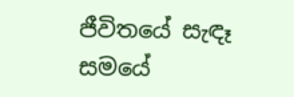ජීවිතයේ සැඳෑ සමයේ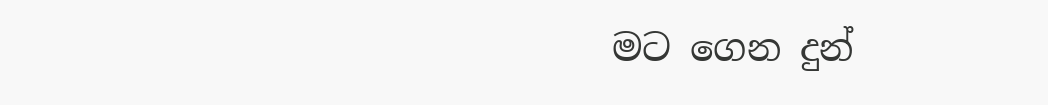මට ගෙන දුන්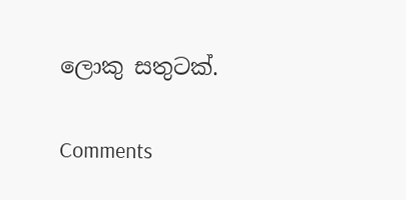ලොකු සතුටක්.

Comments